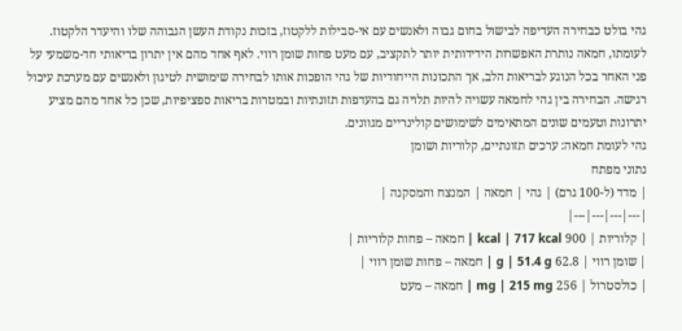גהי בולט כבחירה העדיפה לבישול בחום גבוה ולאנשים עם אי-סבילות ללקטוז, בזכות נקודת העשן הגבוהה שלו והיעדר הלקטוז. לעומתו, חמאה נותרת האפשרות הידידותית יותר לתקציב, עם מעט פחות שומן רווי. לאף אחד מהם אין יתרון בריאותי חד-משמעי על פני האחר בכל הנוגע לבריאות הלב, אך התכונות הייחודיות של גהי הופכות אותו לבחירה שימושית לטיגון ולאנשים עם מערכת עיכול רגישה. הבחירה בין גהי לחמאה עשויה להיות תלויה גם בהעדפות תזונתיות ובמטרות בריאות ספציפיות, שכן כל אחד מהם מציע יתרונות וטעמים שונים המתאימים לשימושים קולינריים מגוונים.
גהי לעומת חמאה: ערכים תזונתיים, קלוריות ושומן
נתוני מפתח
| מדד (ל-100 גרם) | גהי | חמאה | המנצח והמסקנה |
|---|---|---|---|
| קלוריות | 900 kcal | 717 kcal | חמאה – פחות קלוריות |
| שומן רווי | 62.8 g | 51.4 g | חמאה – פחות שומן רווי |
| כולסטרול | 256 mg | 215 mg | חמאה – מעט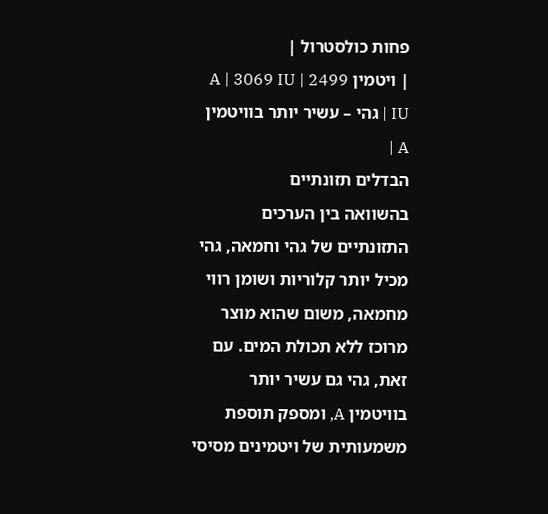פחות כולסטרול |
| ויטמין A | 3069 IU | 2499 IU | גהי – עשיר יותר בוויטמין A |
הבדלים תזונתיים
בהשוואה בין הערכים התזונתיים של גהי וחמאה, גהי מכיל יותר קלוריות ושומן רווי מחמאה, משום שהוא מוצר מרוכז ללא תכולת המים. עם זאת, גהי גם עשיר יותר בוויטמין A, ומספק תוספת משמעותית של ויטמינים מסיסי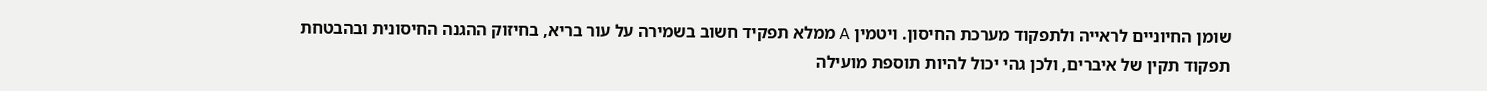שומן החיוניים לראייה ולתפקוד מערכת החיסון. ויטמין A ממלא תפקיד חשוב בשמירה על עור בריא, בחיזוק ההגנה החיסונית ובהבטחת תפקוד תקין של איברים, ולכן גהי יכול להיות תוספת מועילה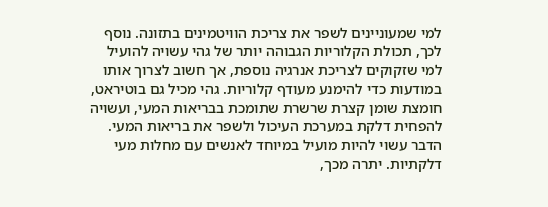למי שמעוניינים לשפר את צריכת הוויטמינים בתזונה. נוסף לכך, תכולת הקלוריות הגבוהה יותר של גהי עשויה להועיל למי שזקוקים לצריכת אנרגיה נוספת, אך חשוב לצרוך אותו במודעות כדי להימנע מעודף קלוריות. גהי מכיל גם בוטיראט, חומצת שומן קצרת שרשרת שתומכת בבריאות המעי, ועשויה להפחית דלקת במערכת העיכול ולשפר את בריאות המעי. הדבר עשוי להיות מועיל במיוחד לאנשים עם מחלות מעי דלקתיות. יתרה מכך,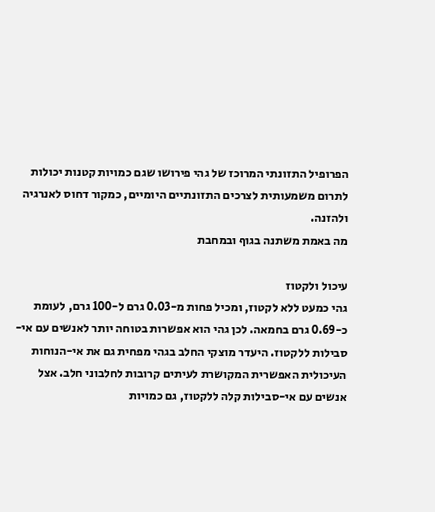הפרופיל התזונתי המרוכז של גהי פירושו שגם כמויות קטנות יכולות לתרום משמעותית לצרכים התזונתיים היומיים, כמקור דחוס לאנרגיה ולהזנה.
מה באמת משתנה בגוף ובמחבת

עיכול ולקטוז
גהי כמעט ללא לקטוז, ומכיל פחות מ-0.03 גרם ל-100 גרם, לעומת כ-0.69 גרם בחמאה. לכן גהי הוא אפשרות בטוחה יותר לאנשים עם אי-סבילות ללקטוז. היעדר מוצקי החלב בגהי מפחית גם את אי-הנוחות העיכולית האפשרית המקושרת לעיתים קרובות לחלבוני חלב. אצל אנשים עם אי-סבילות קלה ללקטוז, גם כמויות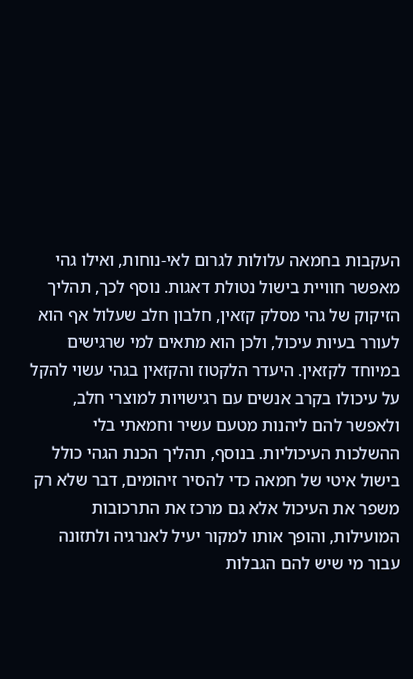העקבות בחמאה עלולות לגרום לאי-נוחות, ואילו גהי מאפשר חוויית בישול נטולת דאגות. נוסף לכך, תהליך הזיקוק של גהי מסלק קזאין, חלבון חלב שעלול אף הוא לעורר בעיות עיכול, ולכן הוא מתאים למי שרגישים במיוחד לקזאין. היעדר הלקטוז והקזאין בגהי עשוי להקל על עיכולו בקרב אנשים עם רגישויות למוצרי חלב, ולאפשר להם ליהנות מטעם עשיר וחמאתי בלי ההשלכות העיכוליות. בנוסף, תהליך הכנת הגהי כולל בישול איטי של חמאה כדי להסיר זיהומים, דבר שלא רק משפר את העיכול אלא גם מרכז את התרכובות המועילות, והופך אותו למקור יעיל לאנרגיה ולתזונה עבור מי שיש להם הגבלות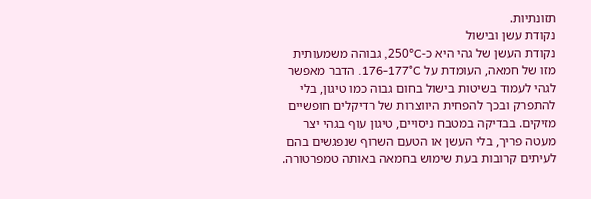תזונתיות.
נקודת עשן ובישול
נקודת העשן של גהי היא כ-250°C, גבוהה משמעותית מזו של חמאה, העומדת על 176-177°C. הדבר מאפשר לגהי לעמוד בשיטות בישול בחום גבוה כמו טיגון, בלי להתפרק ובכך להפחית היווצרות של רדיקלים חופשיים מזיקים. בבדיקה במטבח ניסויים, טיגון עוף בגהי יצר מעטה פריך, בלי העשן או הטעם השרוף שנפגשים בהם לעיתים קרובות בעת שימוש בחמאה באותה טמפרטורה.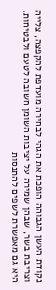נקודת העשן הגבוהה הופכת את הגהי לבחירה מועדפת להקפצה, צלייה וצריבת בשר, שבהן שמירה על יציבות השומן חשובה לטעם ולבטיחות. היא גם מאפשרת לשפים להתנסות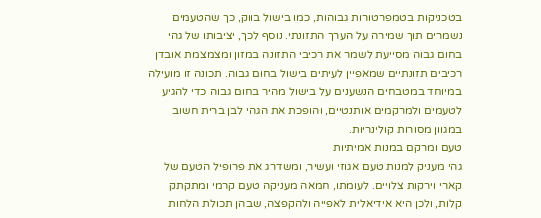בטכניקות בטמפרטורות גבוהות, כמו בישול בווק, כך שהטעמים נשמרים תוך שמירה על הערך התזונתי. נוסף לכך, יציבותו של גהי בחום גבוה מסייעת לשמר את רכיבי התזונה במזון ומצמצמת אובדן רכיבים תזונתיים שמאפיין לעיתים בישול בחום גבוה. תכונה זו מועילה במיוחד במטבחים הנשענים על בישול מהיר בחום גבוה כדי להגיע לטעמים ולמרקמים אותנטיים, והופכת את הגהי לבן ברית חשוב במגוון מסורות קולינריות.
טעם ומרקם במנות אמיתיות
גהי מעניק למנות טעם אגוזי ועשיר, ומשדרג את פרופיל הטעם של קארי וירקות צלויים. לעומתו, חמאה מעניקה טעם קרמי ומתקתק קלות, ולכן היא אידיאלית לאפייה ולהקפצה, שבהן תכולת הלחות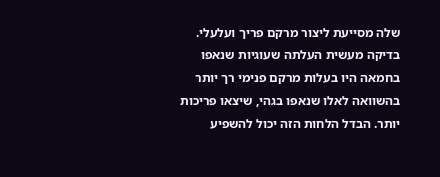שלה מסייעת ליצור מרקם פריך ועלעלי. בדיקה מעשית העלתה שעוגיות שנאפו בחמאה היו בעלות מרקם פנימי רך יותר בהשוואה לאלו שנאפו בגהי, שיצאו פריכות יותר. הבדל הלחות הזה יכול להשפיע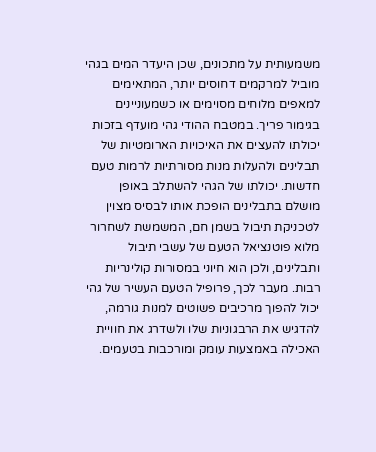משמעותית על מתכונים, שכן היעדר המים בגהי מוביל למרקמים דחוסים יותר, המתאימים למאפים מלוחים מסוימים או כשמעוניינים בגימור פריך. במטבח ההודי גהי מועדף בזכות יכולתו להעצים את האיכויות הארומטיות של תבלינים ולהעלות מנות מסורתיות לרמות טעם חדשות. יכולתו של הגהי להשתלב באופן מושלם בתבלינים הופכת אותו לבסיס מצוין לטכניקת תיבול בשמן חם, המשמשת לשחרור מלוא פוטנציאל הטעם של עשבי תיבול ותבלינים, ולכן הוא חיוני במסורות קולינריות רבות. מעבר לכך, פרופיל הטעם העשיר של גהי יכול להפוך מרכיבים פשוטים למנות גורמה, להדגיש את הרבגוניות שלו ולשדרג את חוויית האכילה באמצעות עומק ומורכבות בטעמים.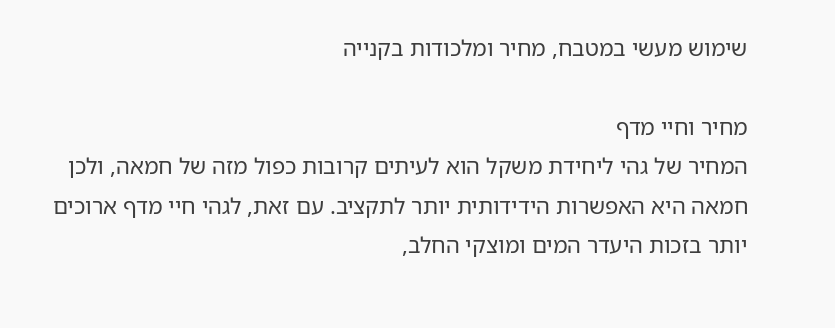שימוש מעשי במטבח, מחיר ומלכודות בקנייה

מחיר וחיי מדף
המחיר של גהי ליחידת משקל הוא לעיתים קרובות כפול מזה של חמאה, ולכן חמאה היא האפשרות הידידותית יותר לתקציב. עם זאת, לגהי חיי מדף ארוכים יותר בזכות היעדר המים ומוצקי החלב,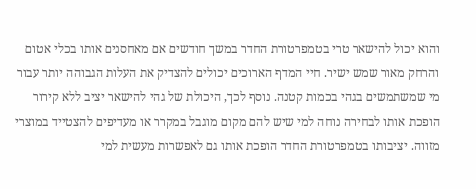והוא יכול להישאר טרי בטמפרטורת החדר במשך חודשים אם מאחסנים אותו בכלי אטום והרחק מאור שמש ישיר. חיי המדף הארוכים יכולים להצדיק את העלות הגבוהה יותר עבור מי שמשתמשים בגהי בכמות קטנה. נוסף לכך, היכולת של גהי להישאר יציב ללא קירור הופכת אותו לבחירה נוחה למי שיש להם מקום מוגבל במקרר או מעדיפים להצטייד במוצרי מזווה. יציבותו בטמפרטורת החדר הופכת אותו גם לאפשרות מעשית למי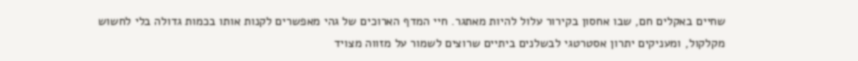שחיים באקלים חם, שבו אחסון בקירור עלול להיות מאתגר. חיי המדף הארוכים של גהי מאפשרים לקנות אותו בכמות גדולה בלי לחשוש מקלקול, ומעניקים יתרון אסטרטגי לבשלנים ביתיים שרוצים לשמור על מזווה מצויד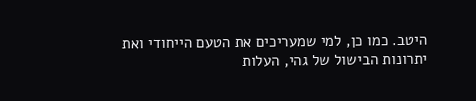היטב. כמו כן, למי שמעריכים את הטעם הייחודי ואת יתרונות הבישול של גהי, העלות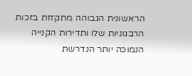הראשונית הגבוהה מתקזזת בזכות הרבגוניות שלו ותדירות הקנייה הנמוכה יותר הנדרשת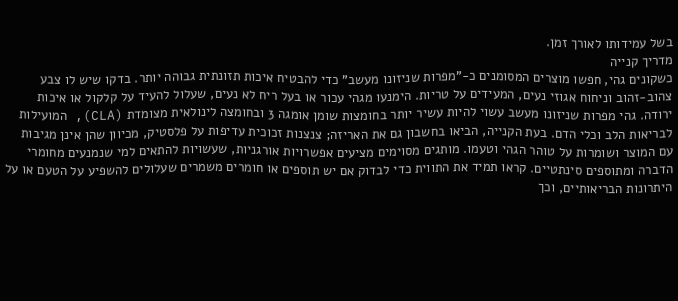בשל עמידותו לאורך זמן.
מדריך קנייה
כשקונים גהי, חפשו מוצרים המסומנים כ-"מפרות שניזונו מעשב" כדי להבטיח איכות תזונתית גבוהה יותר. בדקו שיש לו צבע צהוב-זהוב וניחוח אגוזי נעים, המעידים על טריות. הימנעו מגהי עכור או בעל ריח לא נעים, שעלול להעיד על קלקול או איכות ירודה. גהי מפרות שניזונו מעשב עשוי להיות עשיר יותר בחומצות שומן אומגה 3 ובחומצה לינולאית מצומדת (CLA), המועילות לבריאות הלב וכלי הדם. בעת הקנייה, הביאו בחשבון גם את האריזה; צנצנות זכוכית עדיפות על פלסטיק, מכיוון שהן אינן מגיבות עם המוצר ושומרות על טוהר הגהי וטעמו. מותגים מסוימים מציעים אפשרויות אורגניות, שעשויות להתאים למי שנמנעים מחומרי הדברה ומתוספים סינתטיים. קראו תמיד את התווית כדי לבדוק אם יש תוספים או חומרים משמרים שעלולים להשפיע על הטעם או על היתרונות הבריאותיים, וכך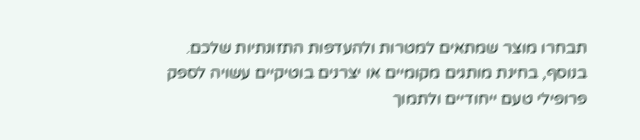תבחרו מוצר שמתאים למטרות ולהעדפות התזונתיות שלכם. בנוסף, בחינת מותגים מקומיים או יצרנים בוטיקיים עשויה לספק פרופילי טעם ייחודיים ולתמוך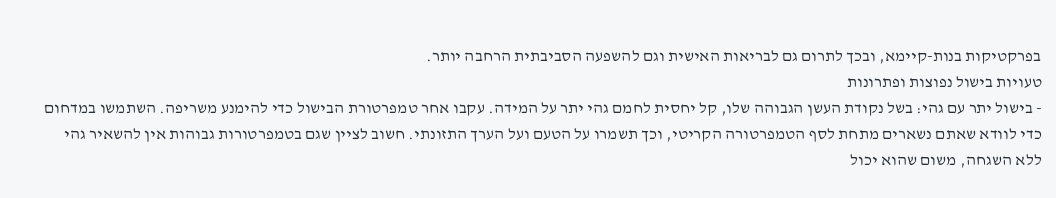בפרקטיקות בנות-קיימא, ובכך לתרום גם לבריאות האישית וגם להשפעה הסביבתית הרחבה יותר.
טעויות בישול נפוצות ופתרונות
- בישול יתר עם גהי: בשל נקודת העשן הגבוהה שלו, קל יחסית לחמם גהי יתר על המידה. עקבו אחר טמפרטורת הבישול כדי להימנע משריפה. השתמשו במדחום כדי לוודא שאתם נשארים מתחת לסף הטמפרטורה הקריטי, וכך תשמרו על הטעם ועל הערך התזונתי. חשוב לציין שגם בטמפרטורות גבוהות אין להשאיר גהי ללא השגחה, משום שהוא יכול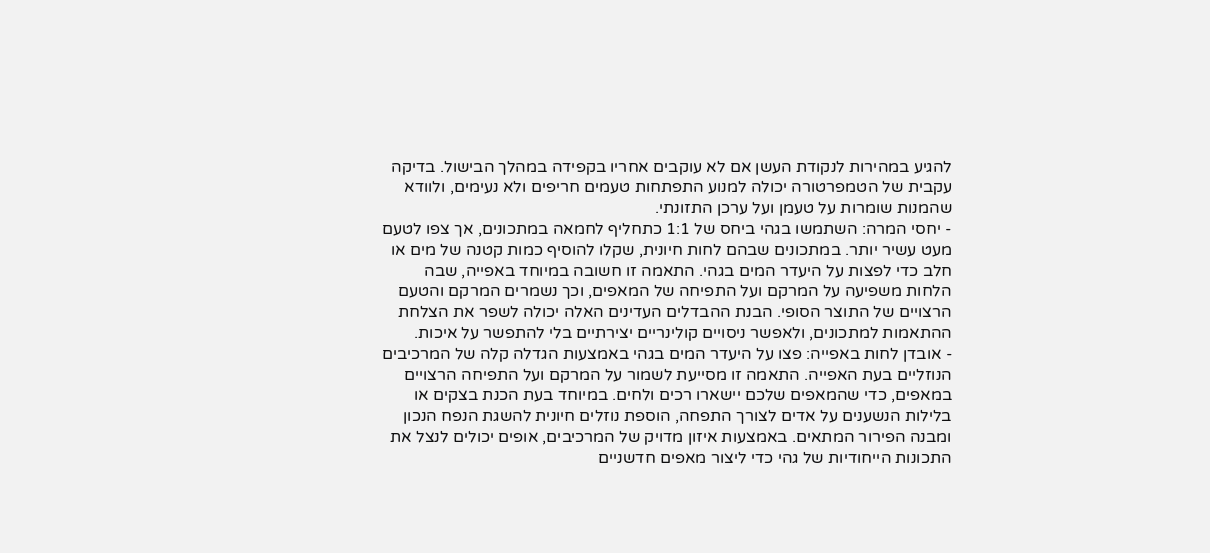להגיע במהירות לנקודת העשן אם לא עוקבים אחריו בקפידה במהלך הבישול. בדיקה עקבית של הטמפרטורה יכולה למנוע התפתחות טעמים חריפים ולא נעימים, ולוודא שהמנות שומרות על טעמן ועל ערכן התזונתי.
- יחסי המרה: השתמשו בגהי ביחס של 1:1 כתחליף לחמאה במתכונים, אך צפו לטעם מעט עשיר יותר. במתכונים שבהם לחות חיונית, שקלו להוסיף כמות קטנה של מים או חלב כדי לפצות על היעדר המים בגהי. התאמה זו חשובה במיוחד באפייה, שבה הלחות משפיעה על המרקם ועל התפיחה של המאפים, וכך נשמרים המרקם והטעם הרצויים של התוצר הסופי. הבנת ההבדלים העדינים האלה יכולה לשפר את הצלחת ההתאמות למתכונים, ולאפשר ניסויים קולינריים יצירתיים בלי להתפשר על איכות.
- אובדן לחות באפייה: פצו על היעדר המים בגהי באמצעות הגדלה קלה של המרכיבים הנוזליים בעת האפייה. התאמה זו מסייעת לשמור על המרקם ועל התפיחה הרצויים במאפים, כדי שהמאפים שלכם יישארו רכים ולחים. במיוחד בעת הכנת בצקים או בלילות הנשענים על אדים לצורך התפחה, הוספת נוזלים חיונית להשגת הנפח הנכון ומבנה הפירור המתאים. באמצעות איזון מדויק של המרכיבים, אופים יכולים לנצל את התכונות הייחודיות של גהי כדי ליצור מאפים חדשניים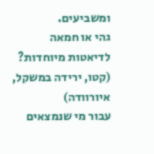ומשביעים.
גהי או חמאה לדיאטות מיוחדות? (קטו, ירידה במשקל, איורוודה)
עבור מי שנמצאים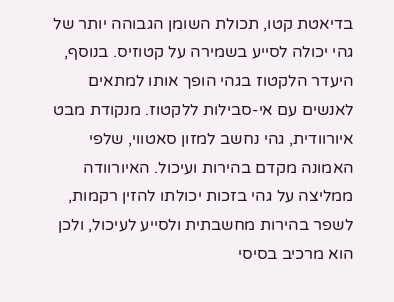בדיאטת קטו, תכולת השומן הגבוהה יותר של גהי יכולה לסייע בשמירה על קטוזיס. בנוסף, היעדר הלקטוז בגהי הופך אותו למתאים לאנשים עם אי-סבילות ללקטוז. מנקודת מבט איורוודית, גהי נחשב למזון סאטווי, שלפי האמונה מקדם בהירות ועיכול. האיורוודה ממליצה על גהי בזכות יכולתו להזין רקמות, לשפר בהירות מחשבתית ולסייע לעיכול, ולכן הוא מרכיב בסיסי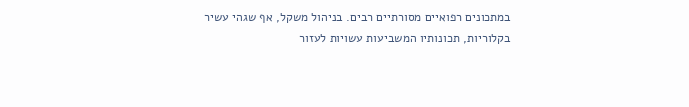במתכונים רפואיים מסורתיים רבים. בניהול משקל, אף שגהי עשיר בקלוריות, תכונותיו המשביעות עשויות לעזור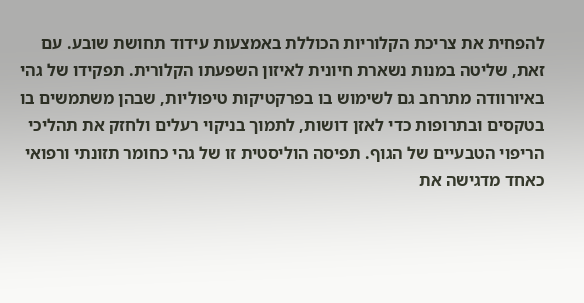להפחית את צריכת הקלוריות הכוללת באמצעות עידוד תחושת שובע. עם זאת, שליטה במנות נשארת חיונית לאיזון השפעתו הקלורית. תפקידו של גהי באיורוודה מתרחב גם לשימוש בו בפרקטיקות טיפוליות, שבהן משתמשים בו בטקסים ובתרופות כדי לאזן דושות, לתמוך בניקוי רעלים ולחזק את תהליכי הריפוי הטבעיים של הגוף. תפיסה הוליסטית זו של גהי כחומר תזונתי ורפואי כאחד מדגישה את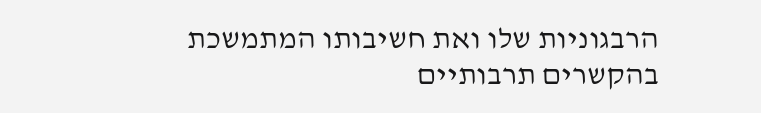הרבגוניות שלו ואת חשיבותו המתמשכת בהקשרים תרבותיים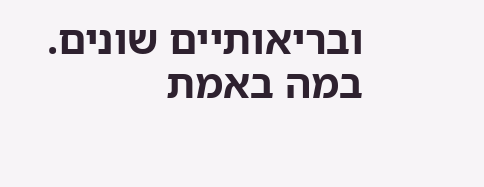ובריאותיים שונים.
במה באמת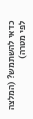כדאי להשתמש? (המלצה לפי מטרה)